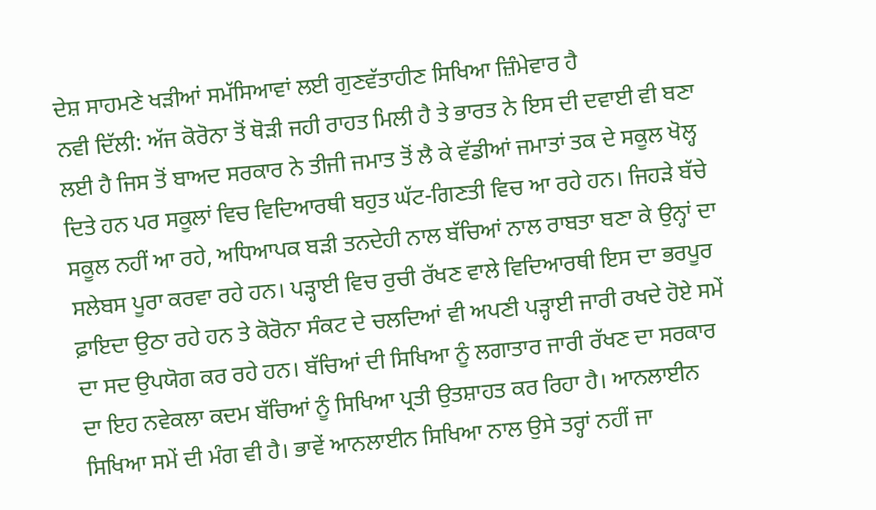ਦੇਸ਼ ਸਾਹਮਣੇ ਖੜੀਆਂ ਸਮੱਸਿਆਵਾਂ ਲਈ ਗੁਣਵੱਤਾਹੀਣ ਸਿਖਿਆ ਜ਼ਿੰਮੇਵਾਰ ਹੈ
ਨਵੀ ਦਿੱਲੀ: ਅੱਜ ਕੋਰੋਨਾ ਤੋਂ ਥੋੜੀ ਜਹੀ ਰਾਹਤ ਮਿਲੀ ਹੈ ਤੇ ਭਾਰਤ ਨੇ ਇਸ ਦੀ ਦਵਾਈ ਵੀ ਬਣਾ ਲਈ ਹੈ ਜਿਸ ਤੋਂ ਬਾਅਦ ਸਰਕਾਰ ਨੇ ਤੀਜੀ ਜਮਾਤ ਤੋਂ ਲੈ ਕੇ ਵੱਡੀਆਂ ਜਮਾਤਾਂ ਤਕ ਦੇ ਸਕੂਲ ਖੋਲ੍ਹ ਦਿਤੇ ਹਨ ਪਰ ਸਕੂਲਾਂ ਵਿਚ ਵਿਦਿਆਰਥੀ ਬਹੁਤ ਘੱਟ-ਗਿਣਤੀ ਵਿਚ ਆ ਰਹੇ ਹਨ। ਜਿਹੜੇ ਬੱਚੇ ਸਕੂਲ ਨਹੀਂ ਆ ਰਹੇ, ਅਧਿਆਪਕ ਬੜੀ ਤਨਦੇਹੀ ਨਾਲ ਬੱਚਿਆਂ ਨਾਲ ਰਾਬਤਾ ਬਣਾ ਕੇ ਉਨ੍ਹਾਂ ਦਾ ਸਲੇਬਸ ਪੂਰਾ ਕਰਵਾ ਰਹੇ ਹਨ। ਪੜ੍ਹਾਈ ਵਿਚ ਰੁਚੀ ਰੱਖਣ ਵਾਲੇ ਵਿਦਿਆਰਥੀ ਇਸ ਦਾ ਭਰਪੂਰ ਫ਼ਾਇਦਾ ਉਠਾ ਰਹੇ ਹਨ ਤੇ ਕੋਰੋਨਾ ਸੰਕਟ ਦੇ ਚਲਦਿਆਂ ਵੀ ਅਪਣੀ ਪੜ੍ਹਾਈ ਜਾਰੀ ਰਖਦੇ ਹੋਏ ਸਮੇਂ ਦਾ ਸਦ ਉਪਯੋਗ ਕਰ ਰਹੇ ਹਨ। ਬੱਚਿਆਂ ਦੀ ਸਿਖਿਆ ਨੂੰ ਲਗਾਤਾਰ ਜਾਰੀ ਰੱਖਣ ਦਾ ਸਰਕਾਰ ਦਾ ਇਹ ਨਵੇਕਲਾ ਕਦਮ ਬੱਚਿਆਂ ਨੂੰ ਸਿਖਿਆ ਪ੍ਰਤੀ ਉਤਸ਼ਾਹਤ ਕਰ ਰਿਹਾ ਹੈ। ਆਨਲਾਈਨ ਸਿਖਿਆ ਸਮੇਂ ਦੀ ਮੰਗ ਵੀ ਹੈ। ਭਾਵੇਂ ਆਨਲਾਈਨ ਸਿਖਿਆ ਨਾਲ ਉਸੇ ਤਰ੍ਹਾਂ ਨਹੀਂ ਜਾ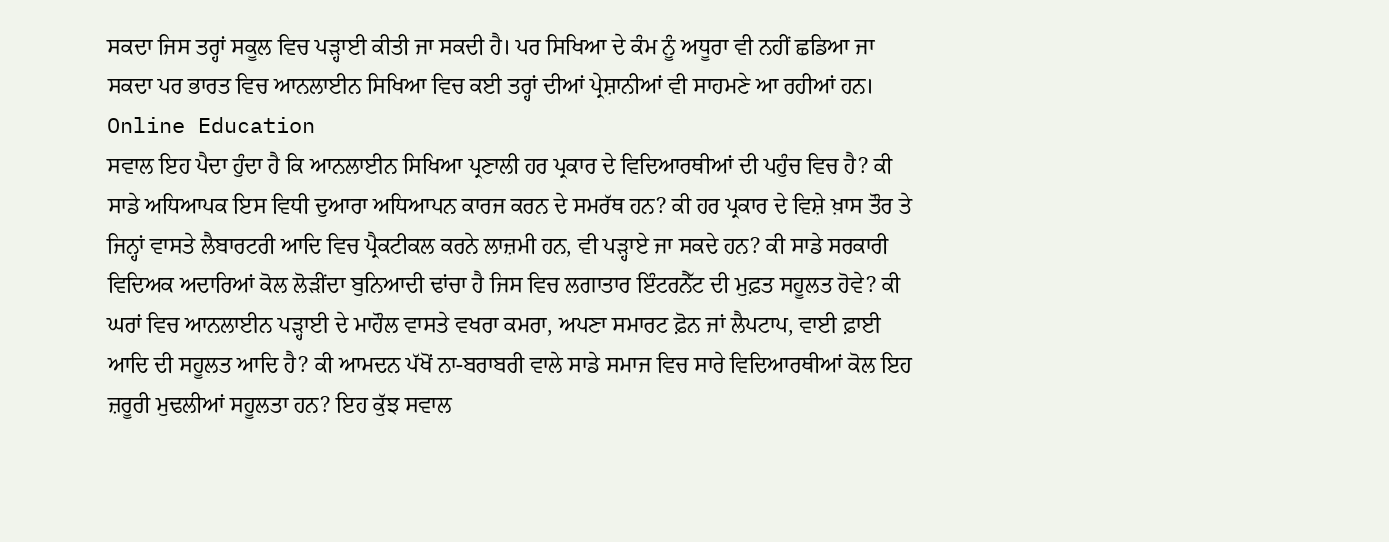ਸਕਦਾ ਜਿਸ ਤਰ੍ਹਾਂ ਸਕੂਲ ਵਿਚ ਪੜ੍ਹਾਈ ਕੀਤੀ ਜਾ ਸਕਦੀ ਹੈ। ਪਰ ਸਿਖਿਆ ਦੇ ਕੰਮ ਨੂੰ ਅਧੂਰਾ ਵੀ ਨਹੀਂ ਛਡਿਆ ਜਾ ਸਕਦਾ ਪਰ ਭਾਰਤ ਵਿਚ ਆਨਲਾਈਨ ਸਿਖਿਆ ਵਿਚ ਕਈ ਤਰ੍ਹਾਂ ਦੀਆਂ ਪ੍ਰੇਸ਼ਾਨੀਆਂ ਵੀ ਸਾਹਮਣੇ ਆ ਰਹੀਆਂ ਹਨ।
Online Education
ਸਵਾਲ ਇਹ ਪੈਦਾ ਹੁੰਦਾ ਹੈ ਕਿ ਆਨਲਾਈਨ ਸਿਖਿਆ ਪ੍ਰਣਾਲੀ ਹਰ ਪ੍ਰਕਾਰ ਦੇ ਵਿਦਿਆਰਥੀਆਂ ਦੀ ਪਹੁੰਚ ਵਿਚ ਹੈ? ਕੀ ਸਾਡੇ ਅਧਿਆਪਕ ਇਸ ਵਿਧੀ ਦੁਆਰਾ ਅਧਿਆਪਨ ਕਾਰਜ ਕਰਨ ਦੇ ਸਮਰੱਥ ਹਨ? ਕੀ ਹਰ ਪ੍ਰਕਾਰ ਦੇ ਵਿਸ਼ੇ ਖ਼ਾਸ ਤੌਰ ਤੇ ਜਿਨ੍ਹਾਂ ਵਾਸਤੇ ਲੈਬਾਰਟਰੀ ਆਦਿ ਵਿਚ ਪ੍ਰੈਕਟੀਕਲ ਕਰਨੇ ਲਾਜ਼ਮੀ ਹਨ, ਵੀ ਪੜ੍ਹਾਏ ਜਾ ਸਕਦੇ ਹਨ? ਕੀ ਸਾਡੇ ਸਰਕਾਰੀ ਵਿਦਿਅਕ ਅਦਾਰਿਆਂ ਕੋਲ ਲੋੜੀਂਦਾ ਬੁਨਿਆਦੀ ਢਾਂਚਾ ਹੈ ਜਿਸ ਵਿਚ ਲਗਾਤਾਰ ਇੰਟਰਨੈੱਟ ਦੀ ਮੁਫ਼ਤ ਸਹੂਲਤ ਹੋਵੇ? ਕੀ ਘਰਾਂ ਵਿਚ ਆਨਲਾਈਨ ਪੜ੍ਹਾਈ ਦੇ ਮਾਹੌਲ ਵਾਸਤੇ ਵਖਰਾ ਕਮਰਾ, ਅਪਣਾ ਸਮਾਰਟ ਫ਼ੋਨ ਜਾਂ ਲੈਪਟਾਪ, ਵਾਈ ਫ਼ਾਈ ਆਦਿ ਦੀ ਸਹੂਲਤ ਆਦਿ ਹੈ? ਕੀ ਆਮਦਨ ਪੱਖੋਂ ਨਾ-ਬਰਾਬਰੀ ਵਾਲੇ ਸਾਡੇ ਸਮਾਜ ਵਿਚ ਸਾਰੇ ਵਿਦਿਆਰਥੀਆਂ ਕੋਲ ਇਹ ਜ਼ਰੂਰੀ ਮੁਢਲੀਆਂ ਸਹੂਲਤਾ ਹਨ? ਇਹ ਕੁੱਝ ਸਵਾਲ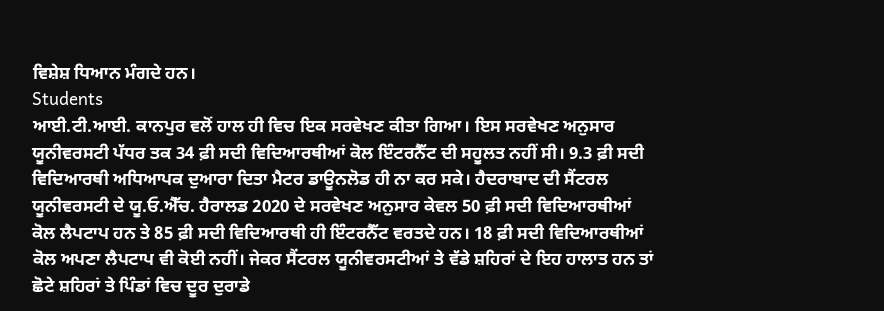ਵਿਸ਼ੇਸ਼ ਧਿਆਨ ਮੰਗਦੇ ਹਨ।
Students
ਆਈ.ਟੀ.ਆਈ. ਕਾਨਪੁਰ ਵਲੋਂ ਹਾਲ ਹੀ ਵਿਚ ਇਕ ਸਰਵੇਖਣ ਕੀਤਾ ਗਿਆ। ਇਸ ਸਰਵੇਖਣ ਅਨੁਸਾਰ ਯੂਨੀਵਰਸਟੀ ਪੱਧਰ ਤਕ 34 ਫ਼ੀ ਸਦੀ ਵਿਦਿਆਰਥੀਆਂ ਕੋਲ ਇੰਟਰਨੈੱਟ ਦੀ ਸਹੂਲਤ ਨਹੀਂ ਸੀ। 9.3 ਫ਼ੀ ਸਦੀ ਵਿਦਿਆਰਥੀ ਅਧਿਆਪਕ ਦੁਆਰਾ ਦਿਤਾ ਮੈਟਰ ਡਾਊਨਲੋਡ ਹੀ ਨਾ ਕਰ ਸਕੇ। ਹੈਦਰਾਬਾਦ ਦੀ ਸੈਂਟਰਲ ਯੂਨੀਵਰਸਟੀ ਦੇ ਯੂ.ਓ.ਐੱਚ. ਹੈਰਾਲਡ 2020 ਦੇ ਸਰਵੇਖਣ ਅਨੁਸਾਰ ਕੇਵਲ 50 ਫ਼ੀ ਸਦੀ ਵਿਦਿਆਰਥੀਆਂ ਕੋਲ ਲੈਪਟਾਪ ਹਨ ਤੇ 85 ਫ਼ੀ ਸਦੀ ਵਿਦਿਆਰਥੀ ਹੀ ਇੰਟਰਨੈੱਟ ਵਰਤਦੇ ਹਨ। 18 ਫ਼ੀ ਸਦੀ ਵਿਦਿਆਰਥੀਆਂ ਕੋਲ ਅਪਣਾ ਲੈਪਟਾਪ ਵੀ ਕੋਈ ਨਹੀਂ। ਜੇਕਰ ਸੈਂਟਰਲ ਯੂਨੀਵਰਸਟੀਆਂ ਤੇ ਵੱਡੇ ਸ਼ਹਿਰਾਂ ਦੇ ਇਹ ਹਾਲਾਤ ਹਨ ਤਾਂ ਛੋਟੇ ਸ਼ਹਿਰਾਂ ਤੇ ਪਿੰਡਾਂ ਵਿਚ ਦੂਰ ਦੁਰਾਡੇ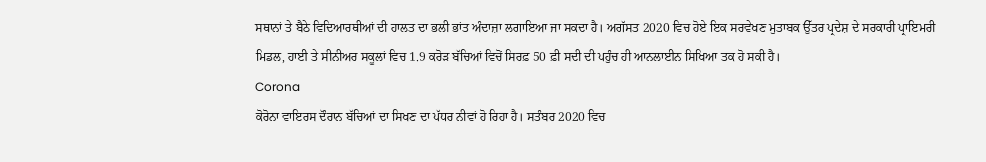ਸਥਾਨਾਂ ਤੇ ਬੈਠੇ ਵਿਦਿਆਰਥੀਆਂ ਦੀ ਹਾਲਤ ਦਾ ਭਲੀ ਭਾਂਤ ਅੰਦਾਜ਼ਾ ਲਗਾਇਆ ਜਾ ਸਕਦਾ ਹੈ। ਅਗੱਸਤ 2020 ਵਿਚ ਹੋਏ ਇਕ ਸਰਵੇਖਣ ਮੁਤਾਬਕ ਉੱਤਰ ਪ੍ਰਦੇਸ਼ ਦੇ ਸਰਕਾਰੀ ਪ੍ਰਾਇਮਰੀ ਮਿਡਲ, ਹਾਈ ਤੇ ਸੀਨੀਅਰ ਸਕੂਲਾਂ ਵਿਚ 1.9 ਕਰੋੜ ਬੱਚਿਆਂ ਵਿਚੋਂ ਸਿਰਫ਼ 50 ਫ਼ੀ ਸਦੀ ਦੀ ਪਹੁੰਚ ਹੀ ਆਨਲਾਈਨ ਸਿਖਿਆ ਤਕ ਹੋ ਸਕੀ ਹੈ।
Corona
ਕੋਰੋਨਾ ਵਾਇਰਸ ਦੌਰਾਨ ਬੱਚਿਆਂ ਦਾ ਸਿਖਣ ਦਾ ਪੱਧਰ ਨੀਵਾਂ ਹੋ ਰਿਹਾ ਹੈ। ਸਤੰਬਰ 2020 ਵਿਚ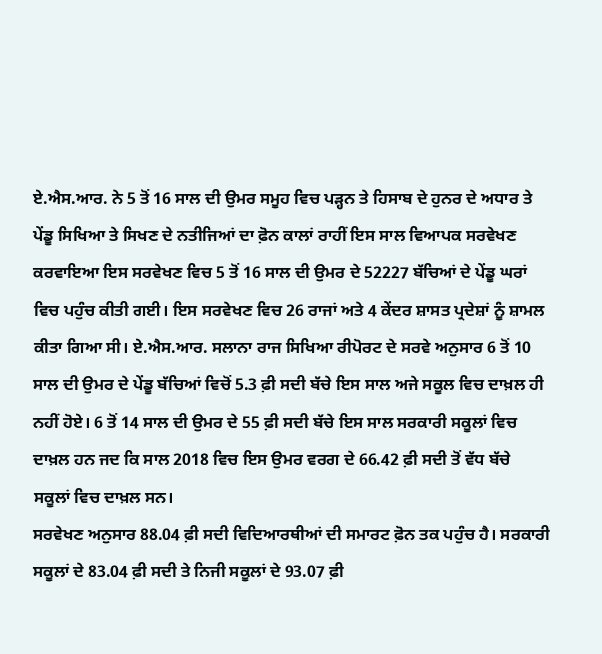ਏ.ਐਸ.ਆਰ. ਨੇ 5 ਤੋਂ 16 ਸਾਲ ਦੀ ਉਮਰ ਸਮੂਹ ਵਿਚ ਪੜ੍ਹਨ ਤੇ ਹਿਸਾਬ ਦੇ ਹੁਨਰ ਦੇ ਅਧਾਰ ਤੇ ਪੇਂਡੂ ਸਿਖਿਆ ਤੇ ਸਿਖਣ ਦੇ ਨਤੀਜਿਆਂ ਦਾ ਫ਼ੋਨ ਕਾਲਾਂ ਰਾਹੀਂ ਇਸ ਸਾਲ ਵਿਆਪਕ ਸਰਵੇਖਣ ਕਰਵਾਇਆ ਇਸ ਸਰਵੇਖਣ ਵਿਚ 5 ਤੋਂ 16 ਸਾਲ ਦੀ ਉਮਰ ਦੇ 52227 ਬੱਚਿਆਂ ਦੇ ਪੇਂਡੂ ਘਰਾਂ ਵਿਚ ਪਹੁੰਚ ਕੀਤੀ ਗਈ। ਇਸ ਸਰਵੇਖਣ ਵਿਚ 26 ਰਾਜਾਂ ਅਤੇ 4 ਕੇਂਦਰ ਸ਼ਾਸਤ ਪ੍ਰਦੇਸ਼ਾਂ ਨੂੰ ਸ਼ਾਮਲ ਕੀਤਾ ਗਿਆ ਸੀ। ਏ.ਐਸ.ਆਰ. ਸਲਾਨਾ ਰਾਜ ਸਿਖਿਆ ਰੀਪੋਰਟ ਦੇ ਸਰਵੇ ਅਨੁਸਾਰ 6 ਤੋਂ 10 ਸਾਲ ਦੀ ਉਮਰ ਦੇ ਪੇਂਡੂ ਬੱਚਿਆਂ ਵਿਚੋਂ 5.3 ਫ਼ੀ ਸਦੀ ਬੱਚੇ ਇਸ ਸਾਲ ਅਜੇ ਸਕੂਲ ਵਿਚ ਦਾਖ਼ਲ ਹੀ ਨਹੀਂ ਹੋਏ। 6 ਤੋਂ 14 ਸਾਲ ਦੀ ਉਮਰ ਦੇ 55 ਫ਼ੀ ਸਦੀ ਬੱਚੇ ਇਸ ਸਾਲ ਸਰਕਾਰੀ ਸਕੂਲਾਂ ਵਿਚ ਦਾਖ਼ਲ ਹਨ ਜਦ ਕਿ ਸਾਲ 2018 ਵਿਚ ਇਸ ਉਮਰ ਵਰਗ ਦੇ 66.42 ਫ਼ੀ ਸਦੀ ਤੋਂ ਵੱਧ ਬੱਚੇ ਸਕੂਲਾਂ ਵਿਚ ਦਾਖ਼ਲ ਸਨ।
ਸਰਵੇਖਣ ਅਨੁਸਾਰ 88.04 ਫ਼ੀ ਸਦੀ ਵਿਦਿਆਰਥੀਆਂ ਦੀ ਸਮਾਰਟ ਫ਼ੋਨ ਤਕ ਪਹੁੰਚ ਹੈ। ਸਰਕਾਰੀ ਸਕੂਲਾਂ ਦੇ 83.04 ਫ਼ੀ ਸਦੀ ਤੇ ਨਿਜੀ ਸਕੂਲਾਂ ਦੇ 93.07 ਫ਼ੀ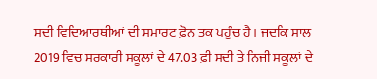ਸਦੀ ਵਿਦਿਆਰਥੀਆਂ ਦੀ ਸਮਾਰਟ ਫ਼ੋਨ ਤਕ ਪਹੁੰਚ ਹੈ। ਜਦਕਿ ਸਾਲ 2019 ਵਿਚ ਸਰਕਾਰੀ ਸਕੂਲਾਂ ਦੇ 47.03 ਫ਼ੀ ਸਦੀ ਤੇ ਨਿਜੀ ਸਕੂਲਾਂ ਦੇ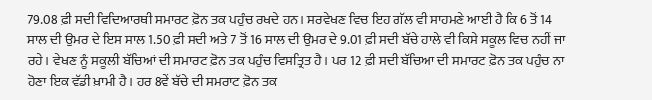79.08 ਫ਼ੀ ਸਦੀ ਵਿਦਿਆਰਥੀ ਸਮਾਰਟ ਫ਼ੋਨ ਤਕ ਪਹੁੰਚ ਰਖਦੇ ਹਨ। ਸਰਵੇਖਣ ਵਿਚ ਇਹ ਗੱਲ ਵੀ ਸਾਹਮਣੇ ਆਈ ਹੈ ਕਿ 6 ਤੋਂ 14 ਸਾਲ ਦੀ ਉਮਰ ਦੇ ਇਸ ਸਾਲ 1.50 ਫ਼ੀ ਸਦੀ ਅਤੇ 7 ਤੋਂ 16 ਸਾਲ ਦੀ ਉਮਰ ਦੇ 9.01 ਫ਼ੀ ਸਦੀ ਬੱਚੇ ਹਾਲੇ ਵੀ ਕਿਸੇ ਸਕੂਲ ਵਿਚ ਨਹੀਂ ਜਾ ਰਹੇ। ਵੇਖਣ ਨੂੰ ਸਕੂਲੀ ਬੱਚਿਆਂ ਦੀ ਸਮਾਰਟ ਫ਼ੋਨ ਤਕ ਪਹੁੰਚ ਵਿਸਤ੍ਰਿਤ ਹੈ। ਪਰ 12 ਫ਼ੀ ਸਦੀ ਬੱਚਿਆ ਦੀ ਸਮਾਰਟ ਫ਼ੋਨ ਤਕ ਪਹੁੰਚ ਨਾ ਹੋਣਾ ਇਕ ਵੱਡੀ ਖ਼ਾਮੀ ਹੈ। ਹਰ 8ਵੇਂ ਬੱਚੇ ਦੀ ਸਮਰਾਟ ਫ਼ੋਨ ਤਕ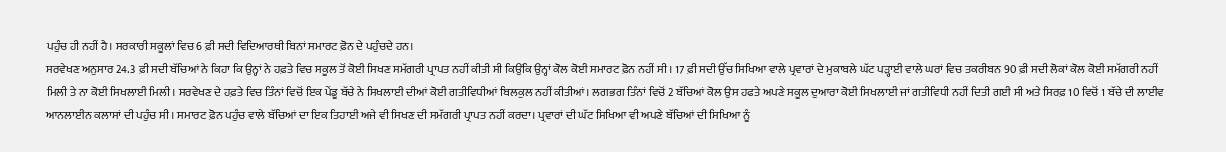ਪਹੁੰਚ ਹੀ ਨਹੀਂ ਹੈ। ਸਰਕਾਰੀ ਸਕੂਲਾਂ ਵਿਚ 6 ਫ਼ੀ ਸਦੀ ਵਿਦਿਆਰਥੀ ਬਿਨਾਂ ਸਮਾਰਟ ਫ਼ੋਨ ਦੇ ਪਹੁੰਚਦੇ ਹਨ।
ਸਰਵੇਖਣ ਅਨੁਸਾਰ 24.3 ਫ਼ੀ ਸਦੀ ਬੱਚਿਆਂ ਨੇ ਕਿਹਾ ਕਿ ਉਨ੍ਹਾਂ ਨੇ ਹਫ਼ਤੇ ਵਿਚ ਸਕੂਲ ਤੋਂ ਕੋਈ ਸਿਖਣ ਸਮੱਗਰੀ ਪ੍ਰਾਪਤ ਨਹੀਂ ਕੀਤੀ ਸੀ ਕਿਉਂਕਿ ਉਨ੍ਹਾਂ ਕੋਲ ਕੋਈ ਸਮਾਰਟ ਫ਼ੋਨ ਨਹੀਂ ਸੀ। 17 ਫ਼ੀ ਸਦੀ ਉੱਚ ਸਿਖਿਆ ਵਾਲੇ ਪ੍ਰਵਾਰਾਂ ਦੇ ਮੁਕਾਬਲੇ ਘੱਟ ਪੜ੍ਹਾਈ ਵਾਲੇ ਘਰਾਂ ਵਿਚ ਤਕਰੀਬਨ 90 ਫ਼ੀ ਸਦੀ ਲੋਕਾਂ ਕੋਲ ਕੋਈ ਸਮੱਗਰੀ ਨਹੀਂ ਮਿਲੀ ਤੇ ਨਾ ਕੋਈ ਸਿਖਲਾਈ ਮਿਲੀ। ਸਰਵੇਖਣ ਦੇ ਹਫ਼ਤੇ ਵਿਚ ਤਿੰਨਾਂ ਵਿਚੋਂ ਇਕ ਪੇਂਡੂ ਬੱਚੇ ਨੇ ਸਿਖਲਾਈ ਦੀਆਂ ਕੋਈ ਗਤੀਵਿਧੀਆਂ ਬਿਲਕੁਲ ਨਹੀਂ ਕੀਤੀਆਂ। ਲਗਭਗ ਤਿੰਨਾਂ ਵਿਚੋਂ 2 ਬੱਚਿਆਂ ਕੋਲ ਉਸ ਹਫਤੇ ਅਪਣੇ ਸਕੂਲ ਦੁਆਰਾ ਕੋਈ ਸਿਖਲਾਈ ਜਾਂ ਗਤੀਵਿਧੀ ਨਹੀਂ ਦਿਤੀ ਗਈ ਸੀ ਅਤੇ ਸਿਰਫ਼ 10 ਵਿਚੋਂ 1 ਬੱਚੇ ਦੀ ਲਾਈਵ ਆਨਲਾਈਨ ਕਲਾਸਾਂ ਦੀ ਪਹੁੰਚ ਸੀ। ਸਮਾਰਟ ਫ਼ੋਨ ਪਹੁੰਚ ਵਾਲੇ ਬੱਚਿਆਂ ਦਾ ਇਕ ਤਿਹਾਈ ਅਜੇ ਵੀ ਸਿਖਣ ਦੀ ਸਮੱਗਰੀ ਪ੍ਰਾਪਤ ਨਹੀਂ ਕਰਦਾ। ਪ੍ਰਵਾਰਾਂ ਦੀ ਘੱਟ ਸਿਖਿਆ ਵੀ ਅਪਣੇ ਬੱਚਿਆਂ ਦੀ ਸਿਖਿਆ ਨੂੰ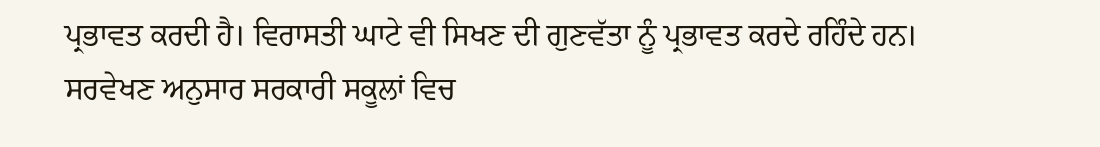ਪ੍ਰਭਾਵਤ ਕਰਦੀ ਹੈ। ਵਿਰਾਸਤੀ ਘਾਟੇ ਵੀ ਸਿਖਣ ਦੀ ਗੁਣਵੱਤਾ ਨੂੰ ਪ੍ਰਭਾਵਤ ਕਰਦੇ ਰਹਿੰਦੇ ਹਨ।
ਸਰਵੇਖਣ ਅਨੁਸਾਰ ਸਰਕਾਰੀ ਸਕੂਲਾਂ ਵਿਚ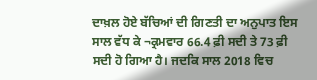ਦਾਖ਼ਲ ਹੋਏ ਬੱਚਿਆਂ ਦੀ ਗਿਣਤੀ ਦਾ ਅਨੁਪਾਤ ਇਸ ਸਾਲ ਵੱਧ ਕੇ ¬ਕ੍ਰਮਵਾਰ 66.4 ਫ਼ੀ ਸਦੀ ਤੇ 73 ਫ਼ੀ ਸਦੀ ਹੋ ਗਿਆ ਹੈ। ਜਦਕਿ ਸਾਲ 2018 ਵਿਚ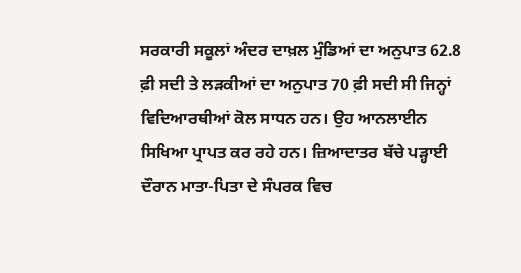ਸਰਕਾਰੀ ਸਕੂਲਾਂ ਅੰਦਰ ਦਾਖ਼ਲ ਮੁੰਡਿਆਂ ਦਾ ਅਨੁਪਾਤ 62.8 ਫ਼ੀ ਸਦੀ ਤੇ ਲੜਕੀਆਂ ਦਾ ਅਨੁਪਾਤ 70 ਫ਼ੀ ਸਦੀ ਸੀ ਜਿਨ੍ਹਾਂ ਵਿਦਿਆਰਥੀਆਂ ਕੋਲ ਸਾਧਨ ਹਨ। ਉਹ ਆਨਲਾਈਨ ਸਿਖਿਆ ਪ੍ਰਾਪਤ ਕਰ ਰਹੇ ਹਨ। ਜ਼ਿਆਦਾਤਰ ਬੱਚੇ ਪੜ੍ਹਾਈ ਦੌਰਾਨ ਮਾਤਾ-ਪਿਤਾ ਦੇ ਸੰਪਰਕ ਵਿਚ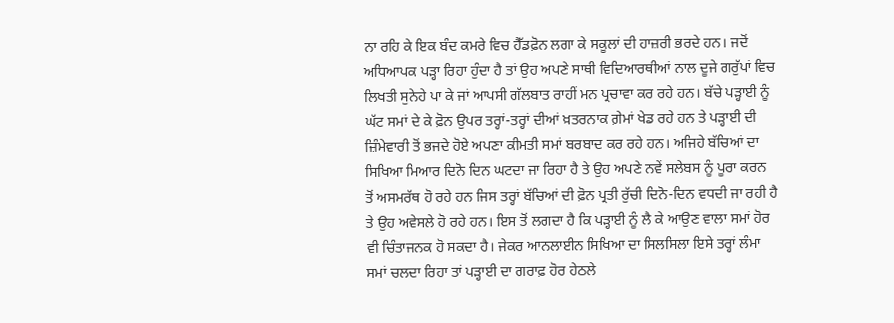ਨਾ ਰਹਿ ਕੇ ਇਕ ਬੰਦ ਕਮਰੇ ਵਿਚ ਹੈੱਡਫ਼ੋਨ ਲਗਾ ਕੇ ਸਕੂਲਾਂ ਦੀ ਹਾਜ਼ਰੀ ਭਰਦੇ ਹਨ। ਜਦੋਂ ਅਧਿਆਪਕ ਪੜ੍ਹਾ ਰਿਹਾ ਹੁੰਦਾ ਹੈ ਤਾਂ ਉਹ ਅਪਣੇ ਸਾਥੀ ਵਿਦਿਆਰਥੀਆਂ ਨਾਲ ਦੂਜੇ ਗਰੁੱਪਾਂ ਵਿਚ ਲਿਖਤੀ ਸੁਨੇਹੇ ਪਾ ਕੇ ਜਾਂ ਆਪਸੀ ਗੱਲਬਾਤ ਰਾਹੀਂ ਮਨ ਪ੍ਰਚਾਵਾ ਕਰ ਰਹੇ ਹਨ। ਬੱਚੇ ਪੜ੍ਹਾਈ ਨੂੰ ਘੱਟ ਸਮਾਂ ਦੇ ਕੇ ਫ਼ੋਨ ਉਪਰ ਤਰ੍ਹਾਂ-ਤਰ੍ਹਾਂ ਦੀਆਂ ਖ਼ਤਰਨਾਕ ਗ਼ੇਮਾਂ ਖੇਡ ਰਹੇ ਹਨ ਤੇ ਪੜ੍ਹਾਈ ਦੀ ਜ਼ਿੰਮੇਵਾਰੀ ਤੋਂ ਭਜਦੇ ਹੋਏ ਅਪਣਾ ਕੀਮਤੀ ਸਮਾਂ ਬਰਬਾਦ ਕਰ ਰਹੇ ਹਨ। ਅਜਿਹੇ ਬੱਚਿਆਂ ਦਾ ਸਿਖਿਆ ਮਿਆਰ ਦਿਨੋ ਦਿਨ ਘਟਦਾ ਜਾ ਰਿਹਾ ਹੈ ਤੇ ਉਹ ਅਪਣੇ ਨਵੇਂ ਸਲੇਬਸ ਨੂੰ ਪੂਰਾ ਕਰਨ ਤੋਂ ਅਸਮਰੱਥ ਹੋ ਰਹੇ ਹਨ ਜਿਸ ਤਰ੍ਹਾਂ ਬੱਚਿਆਂ ਦੀ ਫ਼ੋਨ ਪ੍ਰਤੀ ਰੁੱਚੀ ਦਿਨੋ-ਦਿਨ ਵਧਦੀ ਜਾ ਰਹੀ ਹੈ ਤੇ ਉਹ ਅਵੇਸਲੇ ਹੋ ਰਹੇ ਹਨ। ਇਸ ਤੋਂ ਲਗਦਾ ਹੈ ਕਿ ਪੜ੍ਹਾਈ ਨੂੰ ਲੈ ਕੇ ਆਉਣ ਵਾਲਾ ਸਮਾਂ ਹੋਰ ਵੀ ਚਿੰਤਾਜਨਕ ਹੋ ਸਕਦਾ ਹੈ। ਜੇਕਰ ਆਨਲਾਈਨ ਸਿਖਿਆ ਦਾ ਸਿਲਸਿਲਾ ਇਸੇ ਤਰ੍ਹਾਂ ਲੰਮਾ ਸਮਾਂ ਚਲਦਾ ਰਿਹਾ ਤਾਂ ਪੜ੍ਹਾਈ ਦਾ ਗਰਾਫ਼ ਹੋਰ ਹੇਠਲੇ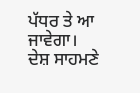ਪੱਧਰ ਤੇ ਆ ਜਾਵੇਗਾ।
ਦੇਸ਼ ਸਾਹਮਣੇ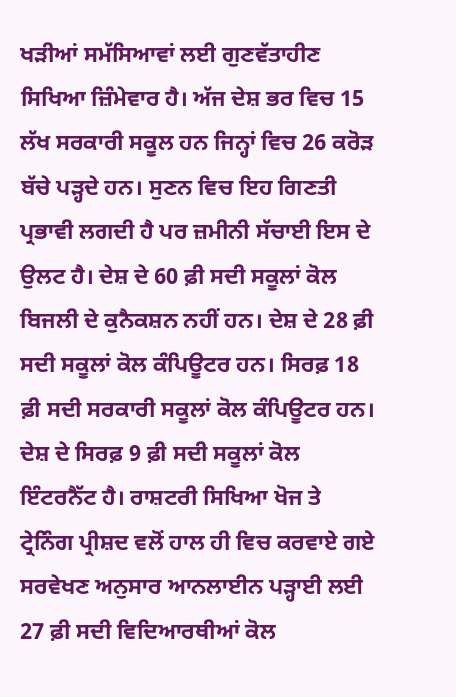ਖੜੀਆਂ ਸਮੱਸਿਆਵਾਂ ਲਈ ਗੁਣਵੱਤਾਹੀਣ ਸਿਖਿਆ ਜ਼ਿੰਮੇਵਾਰ ਹੈ। ਅੱਜ ਦੇਸ਼ ਭਰ ਵਿਚ 15 ਲੱਖ ਸਰਕਾਰੀ ਸਕੂਲ ਹਨ ਜਿਨ੍ਹਾਂ ਵਿਚ 26 ਕਰੋੜ ਬੱਚੇ ਪੜ੍ਹਦੇ ਹਨ। ਸੁਣਨ ਵਿਚ ਇਹ ਗਿਣਤੀ ਪ੍ਰਭਾਵੀ ਲਗਦੀ ਹੈ ਪਰ ਜ਼ਮੀਨੀ ਸੱਚਾਈ ਇਸ ਦੇ ਉਲਟ ਹੈ। ਦੇਸ਼ ਦੇ 60 ਫ਼ੀ ਸਦੀ ਸਕੂਲਾਂ ਕੋਲ ਬਿਜਲੀ ਦੇ ਕੁਨੈਕਸ਼ਨ ਨਹੀਂ ਹਨ। ਦੇਸ਼ ਦੇ 28 ਫ਼ੀ ਸਦੀ ਸਕੂਲਾਂ ਕੋਲ ਕੰਪਿਊਟਰ ਹਨ। ਸਿਰਫ਼ 18 ਫ਼ੀ ਸਦੀ ਸਰਕਾਰੀ ਸਕੂਲਾਂ ਕੋਲ ਕੰਪਿਊਟਰ ਹਨ। ਦੇਸ਼ ਦੇ ਸਿਰਫ਼ 9 ਫ਼ੀ ਸਦੀ ਸਕੂਲਾਂ ਕੋਲ ਇੰਟਰਨੈੱਟ ਹੈ। ਰਾਸ਼ਟਰੀ ਸਿਖਿਆ ਖੋਜ ਤੇ ਟ੍ਰੇਨਿੰਗ ਪ੍ਰੀਸ਼ਦ ਵਲੋਂ ਹਾਲ ਹੀ ਵਿਚ ਕਰਵਾਏ ਗਏ ਸਰਵੇਖਣ ਅਨੁਸਾਰ ਆਨਲਾਈਨ ਪੜ੍ਹਾਈ ਲਈ 27 ਫ਼ੀ ਸਦੀ ਵਿਦਿਆਰਥੀਆਂ ਕੋਲ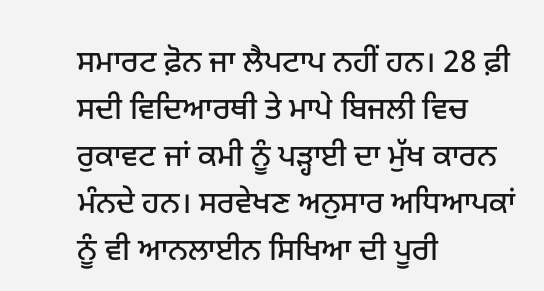ਸਮਾਰਟ ਫ਼ੋਨ ਜਾ ਲੈਪਟਾਪ ਨਹੀਂ ਹਨ। 28 ਫ਼ੀ ਸਦੀ ਵਿਦਿਆਰਥੀ ਤੇ ਮਾਪੇ ਬਿਜਲੀ ਵਿਚ ਰੁਕਾਵਟ ਜਾਂ ਕਮੀ ਨੂੰ ਪੜ੍ਹਾਈ ਦਾ ਮੁੱਖ ਕਾਰਨ ਮੰਨਦੇ ਹਨ। ਸਰਵੇਖਣ ਅਨੁਸਾਰ ਅਧਿਆਪਕਾਂ ਨੂੰ ਵੀ ਆਨਲਾਈਨ ਸਿਖਿਆ ਦੀ ਪੂਰੀ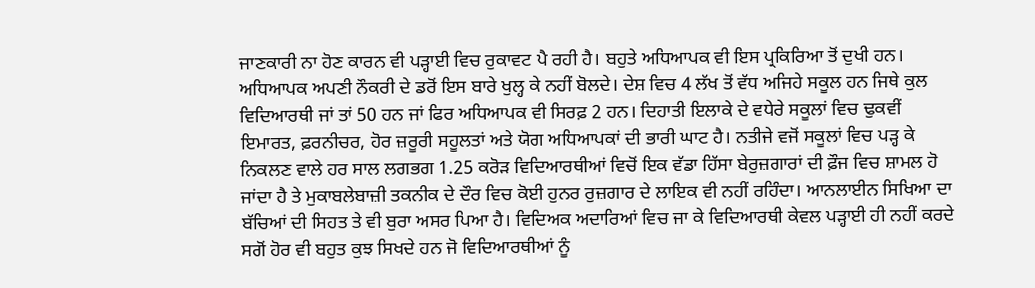ਜਾਣਕਾਰੀ ਨਾ ਹੋਣ ਕਾਰਨ ਵੀ ਪੜ੍ਹਾਈ ਵਿਚ ਰੁਕਾਵਟ ਪੈ ਰਹੀ ਹੈ। ਬਹੁਤੇ ਅਧਿਆਪਕ ਵੀ ਇਸ ਪ੍ਰਕਿਰਿਆ ਤੋਂ ਦੁਖੀ ਹਨ।
ਅਧਿਆਪਕ ਅਪਣੀ ਨੌਕਰੀ ਦੇ ਡਰੋਂ ਇਸ ਬਾਰੇ ਖੁਲ੍ਹ ਕੇ ਨਹੀਂ ਬੋਲਦੇ। ਦੇਸ਼ ਵਿਚ 4 ਲੱਖ ਤੋਂ ਵੱਧ ਅਜਿਹੇ ਸਕੂਲ ਹਨ ਜਿਥੇ ਕੁਲ ਵਿਦਿਆਰਥੀ ਜਾਂ ਤਾਂ 50 ਹਨ ਜਾਂ ਫਿਰ ਅਧਿਆਪਕ ਵੀ ਸਿਰਫ਼ 2 ਹਨ। ਦਿਹਾਤੀ ਇਲਾਕੇ ਦੇ ਵਧੇਰੇ ਸਕੂਲਾਂ ਵਿਚ ਢੁਕਵੀਂ ਇਮਾਰਤ, ਫ਼ਰਨੀਚਰ, ਹੋਰ ਜ਼ਰੂਰੀ ਸਹੂਲਤਾਂ ਅਤੇ ਯੋਗ ਅਧਿਆਪਕਾਂ ਦੀ ਭਾਰੀ ਘਾਟ ਹੈ। ਨਤੀਜੇ ਵਜੋਂ ਸਕੂਲਾਂ ਵਿਚ ਪੜ੍ਹ ਕੇ ਨਿਕਲਣ ਵਾਲੇ ਹਰ ਸਾਲ ਲਗਭਗ 1.25 ਕਰੋੜ ਵਿਦਿਆਰਥੀਆਂ ਵਿਚੋਂ ਇਕ ਵੱਡਾ ਹਿੱਸਾ ਬੇਰੁਜ਼ਗਾਰਾਂ ਦੀ ਫ਼ੌਜ ਵਿਚ ਸ਼ਾਮਲ ਹੋ ਜਾਂਦਾ ਹੈ ਤੇ ਮੁਕਾਬਲੇਬਾਜ਼ੀ ਤਕਨੀਕ ਦੇ ਦੌਰ ਵਿਚ ਕੋਈ ਹੁਨਰ ਰੁਜ਼ਗਾਰ ਦੇ ਲਾਇਕ ਵੀ ਨਹੀਂ ਰਹਿੰਦਾ। ਆਨਲਾਈਨ ਸਿਖਿਆ ਦਾ ਬੱਚਿਆਂ ਦੀ ਸਿਹਤ ਤੇ ਵੀ ਬੁਰਾ ਅਸਰ ਪਿਆ ਹੈ। ਵਿਦਿਅਕ ਅਦਾਰਿਆਂ ਵਿਚ ਜਾ ਕੇ ਵਿਦਿਆਰਥੀ ਕੇਵਲ ਪੜ੍ਹਾਈ ਹੀ ਨਹੀਂ ਕਰਦੇ ਸਗੋਂ ਹੋਰ ਵੀ ਬਹੁਤ ਕੁਝ ਸਿਖਦੇ ਹਨ ਜੋ ਵਿਦਿਆਰਥੀਆਂ ਨੂੰ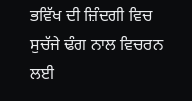ਭਵਿੱਖ ਦੀ ਜ਼ਿੰਦਗੀ ਵਿਚ ਸੁਚੱਜੇ ਢੰਗ ਨਾਲ ਵਿਚਰਨ ਲਈ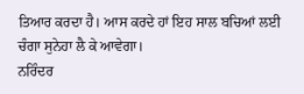ਤਿਆਰ ਕਰਦਾ ਹੈ। ਆਸ ਕਰਦੇ ਹਾਂ ਇਹ ਸਾਲ ਬਚਿਆਂ ਲਈ ਚੰਗਾ ਸੁਨੇਹਾ ਲੈ ਕੇ ਆਵੇਗਾ।
ਨਰਿੰਦਰ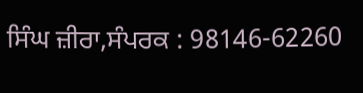ਸਿੰਘ ਜ਼ੀਰਾ,ਸੰਪਰਕ : 98146-62260